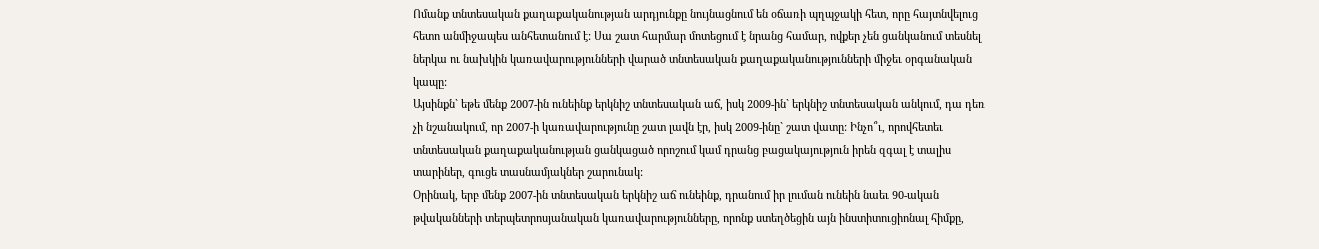Ոմանք տնտեսական քաղաքականության արդյունքը նույնացնում են օճառի պղպջակի հետ, որը հայտնվելուց հետո անմիջապես անհետանում է: Սա շատ հարմար մոտեցում է նրանց համար, ովքեր չեն ցանկանում տեսնել ներկա ու նախկին կառավարությունների վարած տնտեսական քաղաքականությունների միջեւ օրգանական կապը:
Այսինքն` եթե մենք 2007-ին ունեինք երկնիշ տնտեսական աճ, իսկ 2009-ին` երկնիշ տնտեսական անկում, դա դեռ չի նշանակում, որ 2007-ի կառավարությունը շատ լավն էր, իսկ 2009-ինը` շատ վատը: Ինչո՞ւ, որովհետեւ տնտեսական քաղաքականության ցանկացած որոշում կամ դրանց բացակայություն իրեն զգալ է տալիս տարիներ, գուցե տասնամյակներ շարունակ:
Օրինակ, երբ մենք 2007-ին տնտեսական երկնիշ աճ ունեինք, դրանում իր լուման ունեին նաեւ 90-ական թվականների տերպետրոսյանական կառավարությունները, որոնք ստեղծեցին այն ինստիտուցիոնալ հիմքը,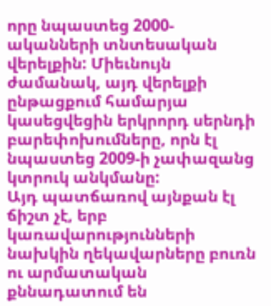որը նպաստեց 2000-ականների տնտեսական վերելքին: Միեւնույն ժամանակ, այդ վերելքի ընթացքում համարյա կասեցվեցին երկրորդ սերնդի բարեփոխումները, որն էլ նպաստեց 2009-ի չափազանց կտրուկ անկմանը:
Այդ պատճառով այնքան էլ ճիշտ չէ, երբ կառավարությունների նախկին ղեկավարները բուռն ու արմատական քննադատում են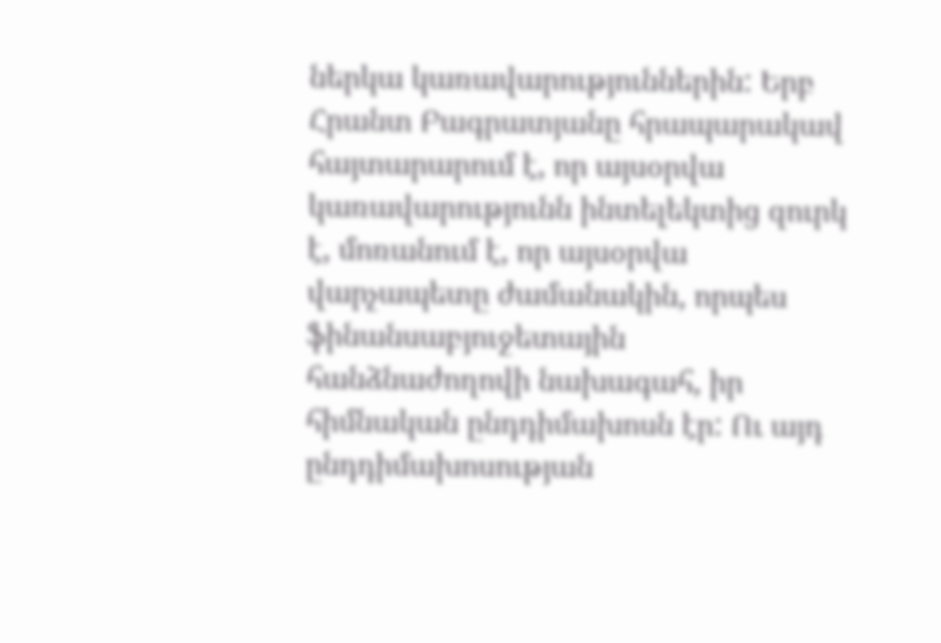ներկա կառավարություններին: Երբ Հրանտ Բագրատյանը հրապարակավ հայտարարում է, որ այսօրվա կառավարությունն ինտելեկտից զուրկ է, մոռանում է, որ այսօրվա վարչապետը ժամանակին, որպես ֆինանսաբյուջետային հանձնաժողովի նախագահ, իր հիմնական ընդդիմախոսն էր: Ու այդ ընդդիմախոսության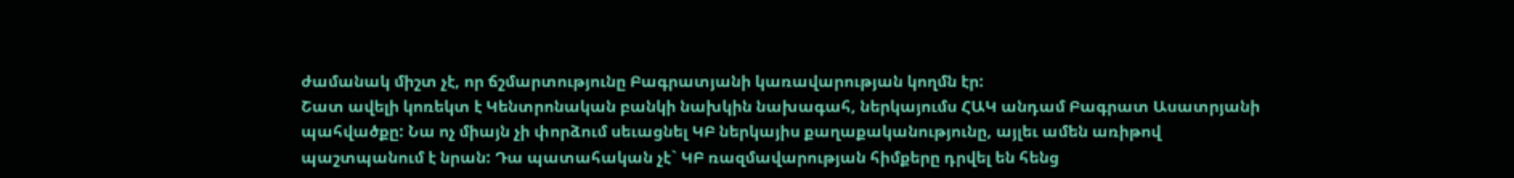ժամանակ միշտ չէ, որ ճշմարտությունը Բագրատյանի կառավարության կողմն էր:
Շատ ավելի կոռեկտ է Կենտրոնական բանկի նախկին նախագահ, ներկայումս ՀԱԿ անդամ Բագրատ Ասատրյանի պահվածքը: Նա ոչ միայն չի փորձում սեւացնել ԿԲ ներկայիս քաղաքականությունը, այլեւ ամեն առիթով պաշտպանում է նրան: Դա պատահական չէ` ԿԲ ռազմավարության հիմքերը դրվել են հենց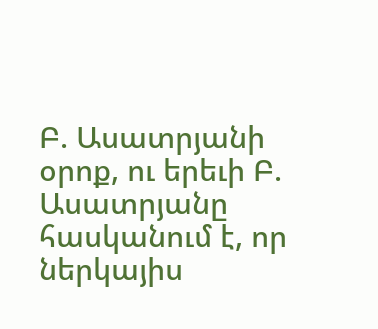Բ. Ասատրյանի օրոք, ու երեւի Բ. Ասատրյանը հասկանում է, որ ներկայիս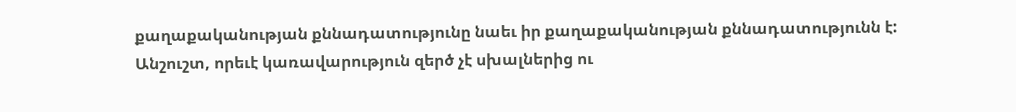քաղաքականության քննադատությունը նաեւ իր քաղաքականության քննադատությունն է:
Անշուշտ, որեւէ կառավարություն զերծ չէ սխալներից ու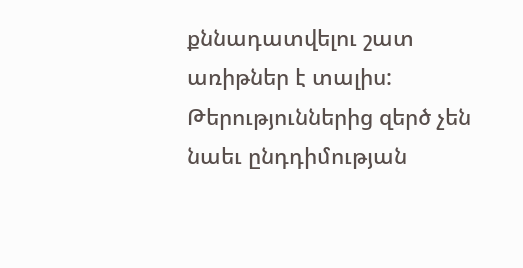քննադատվելու շատ առիթներ է տալիս: Թերություններից զերծ չեն նաեւ ընդդիմության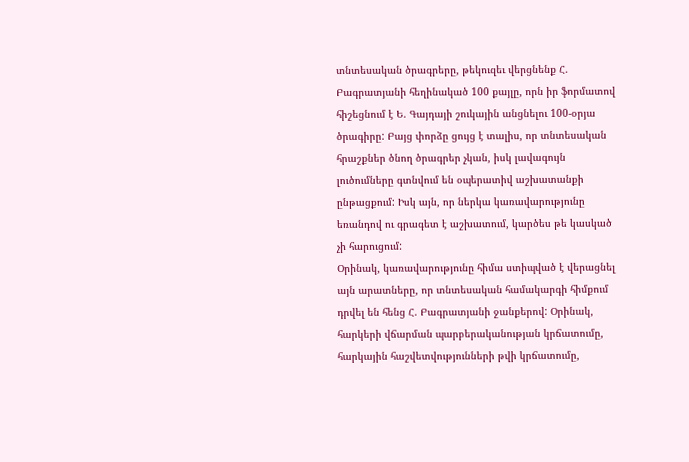տնտեսական ծրագրերը, թեկուզեւ վերցնենք Հ. Բագրատյանի հեղինակած 100 քայլը, որն իր ֆորմատով հիշեցնում է Ե. Գայդայի շուկային անցնելու 100-օրյա ծրագիրը: Բայց փորձը ցույց է տալիս, որ տնտեսական հրաշքներ ծնող ծրագրեր չկան, իսկ լավագույն լուծումները գտնվում են օպերատիվ աշխատանքի ընթացքում: Իսկ այն, որ ներկա կառավարությունը եռանդով ու գրագետ է աշխատում, կարծես թե կասկած չի հարուցում:
Օրինակ, կառավարությունը հիմա ստիպված է վերացնել այն արատները, որ տնտեսական համակարգի հիմքում դրվել են հենց Հ. Բագրատյանի ջանքերով: Օրինակ, հարկերի վճարման պարբերականության կրճատումը, հարկային հաշվետվությունների թվի կրճատումը,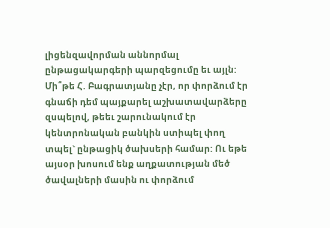լիցենզավորման աննորմալ ընթացակարգերի պարզեցումը եւ այլն:
Մի՞թե Հ. Բագրատյանը չէր, որ փորձում էր գնաճի դեմ պայքարել աշխատավարձերը զսպելով, թեեւ շարունակում էր կենտրոնական բանկին ստիպել փող տպել` ընթացիկ ծախսերի համար: Ու եթե այսօր խոսում ենք աղքատության մեծ ծավալների մասին ու փորձում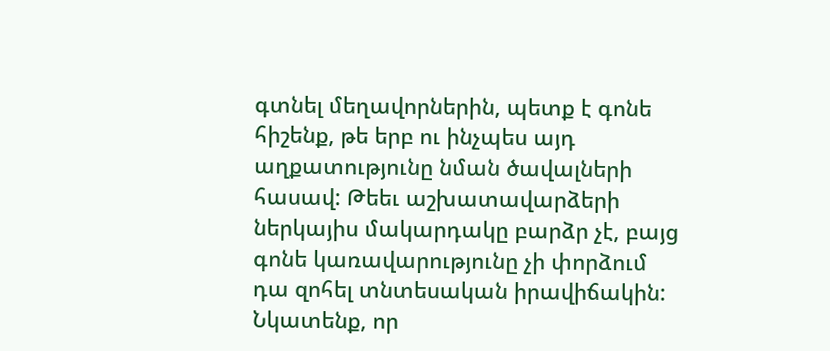գտնել մեղավորներին, պետք է գոնե հիշենք, թե երբ ու ինչպես այդ աղքատությունը նման ծավալների հասավ: Թեեւ աշխատավարձերի ներկայիս մակարդակը բարձր չէ, բայց գոնե կառավարությունը չի փորձում դա զոհել տնտեսական իրավիճակին:
Նկատենք, որ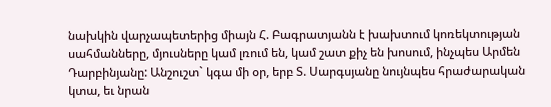նախկին վարչապետերից միայն Հ. Բագրատյանն է խախտում կոռեկտության սահմանները, մյուսները կամ լռում են, կամ շատ քիչ են խոսում, ինչպես Արմեն Դարբինյանը: Անշուշտ` կգա մի օր, երբ Տ. Սարգսյանը նույնպես հրաժարական կտա, եւ նրան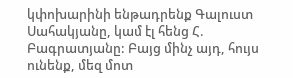կփոխարինի ենթադրենք Գալուստ Սահակյանը, կամ էլ հենց Հ. Բագրատյանը: Բայց մինչ այդ, հույս ունենք, մեզ մոտ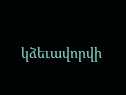կձեւավորվի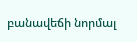բանավեճի նորմալ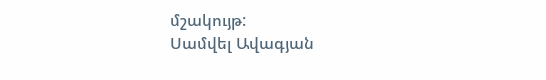մշակույթ:
Սամվել Ավագյան